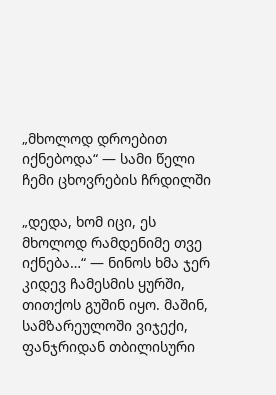„მხოლოდ დროებით იქნებოდა“ — სამი წელი ჩემი ცხოვრების ჩრდილში

„დედა, ხომ იცი, ეს მხოლოდ რამდენიმე თვე იქნება…“ — ნინოს ხმა ჯერ კიდევ ჩამესმის ყურში, თითქოს გუშინ იყო. მაშინ, სამზარეულოში ვიჯექი, ფანჯრიდან თბილისური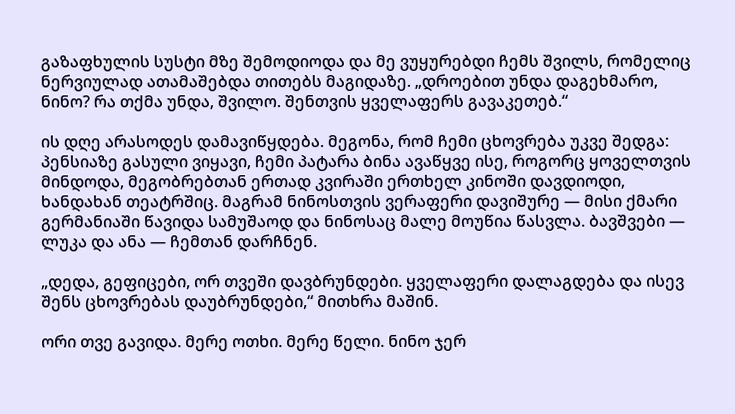გაზაფხულის სუსტი მზე შემოდიოდა და მე ვუყურებდი ჩემს შვილს, რომელიც ნერვიულად ათამაშებდა თითებს მაგიდაზე. „დროებით უნდა დაგეხმარო, ნინო? რა თქმა უნდა, შვილო. შენთვის ყველაფერს გავაკეთებ.“

ის დღე არასოდეს დამავიწყდება. მეგონა, რომ ჩემი ცხოვრება უკვე შედგა: პენსიაზე გასული ვიყავი, ჩემი პატარა ბინა ავაწყვე ისე, როგორც ყოველთვის მინდოდა, მეგობრებთან ერთად კვირაში ერთხელ კინოში დავდიოდი, ხანდახან თეატრშიც. მაგრამ ნინოსთვის ვერაფერი დავიშურე — მისი ქმარი გერმანიაში წავიდა სამუშაოდ და ნინოსაც მალე მოუწია წასვლა. ბავშვები — ლუკა და ანა — ჩემთან დარჩნენ.

„დედა, გეფიცები, ორ თვეში დავბრუნდები. ყველაფერი დალაგდება და ისევ შენს ცხოვრებას დაუბრუნდები,“ მითხრა მაშინ.

ორი თვე გავიდა. მერე ოთხი. მერე წელი. ნინო ჯერ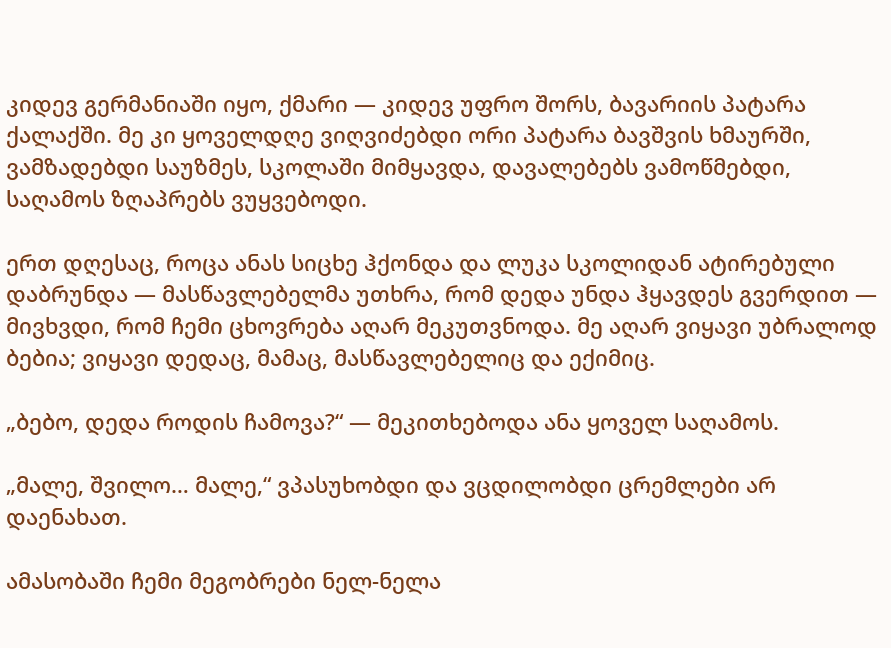კიდევ გერმანიაში იყო, ქმარი — კიდევ უფრო შორს, ბავარიის პატარა ქალაქში. მე კი ყოველდღე ვიღვიძებდი ორი პატარა ბავშვის ხმაურში, ვამზადებდი საუზმეს, სკოლაში მიმყავდა, დავალებებს ვამოწმებდი, საღამოს ზღაპრებს ვუყვებოდი.

ერთ დღესაც, როცა ანას სიცხე ჰქონდა და ლუკა სკოლიდან ატირებული დაბრუნდა — მასწავლებელმა უთხრა, რომ დედა უნდა ჰყავდეს გვერდით — მივხვდი, რომ ჩემი ცხოვრება აღარ მეკუთვნოდა. მე აღარ ვიყავი უბრალოდ ბებია; ვიყავი დედაც, მამაც, მასწავლებელიც და ექიმიც.

„ბებო, დედა როდის ჩამოვა?“ — მეკითხებოდა ანა ყოველ საღამოს.

„მალე, შვილო… მალე,“ ვპასუხობდი და ვცდილობდი ცრემლები არ დაენახათ.

ამასობაში ჩემი მეგობრები ნელ-ნელა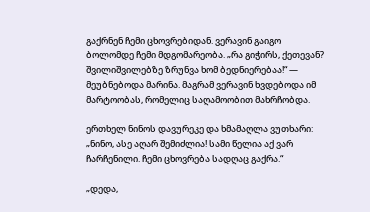გაქრნენ ჩემი ცხოვრებიდან. ვერავინ გაიგო ბოლომდე ჩემი მდგომარეობა. „რა გიჭირს, ქეთევან? შვილიშვილებზე ზრუნვა ხომ ბედნიერებაა!“ — მეუბნებოდა მარინა. მაგრამ ვერავინ ხვდებოდა იმ მარტოობას, რომელიც საღამოობით მახრჩობდა.

ერთხელ ნინოს დავურეკე და ხმამაღლა ვუთხარი: „ნინო, ასე აღარ შემიძლია! სამი წელია აქ ვარ ჩარჩენილი. ჩემი ცხოვრება სადღაც გაქრა.“

„დედა,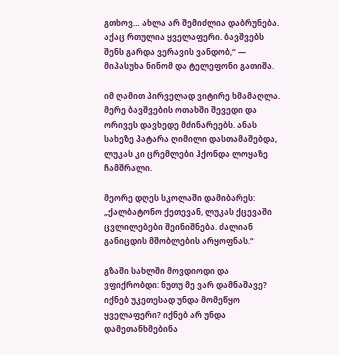გთხოვ… ახლა არ შემიძლია დაბრუნება. აქაც რთულია ყველაფერი. ბავშვებს შენს გარდა ვერავის ვანდობ,“ — მიპასუხა ნინომ და ტელეფონი გათიშა.

იმ ღამით პირველად ვიტირე ხმამაღლა. მერე ბავშვების ოთახში შევედი და ორივეს დავხედე მძინარეებს. ანას სახეზე პატარა ღიმილი დასთამაშებდა, ლუკას კი ცრემლები ჰქონდა ლოყაზე ჩამშრალი.

მეორე დღეს სკოლაში დამიბარეს: „ქალბატონო ქეთევან, ლუკას ქცევაში ცვლილებები შეინიშნება. ძალიან განიცდის მშობლების არყოფნას.“

გზაში სახლში მოვდიოდი და ვფიქრობდი: ნუთუ მე ვარ დამნაშავე? იქნებ უკეთესად უნდა მომეწყო ყველაფერი? იქნებ არ უნდა დამეთანხმებინა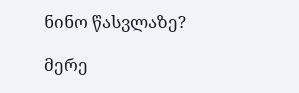ნინო წასვლაზე?

მერე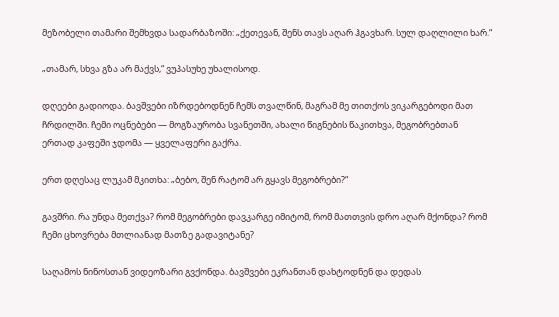მეზობელი თამარი შემხვდა სადარბაზოში: „ქეთევან, შენს თავს აღარ ჰგავხარ. სულ დაღლილი ხარ.“

„თამარ, სხვა გზა არ მაქვს,“ ვუპასუხე უხალისოდ.

დღეები გადიოდა. ბავშვები იზრდებოდნენ ჩემს თვალწინ, მაგრამ მე თითქოს ვიკარგებოდი მათ ჩრდილში. ჩემი ოცნებები — მოგზაურობა სვანეთში, ახალი წიგნების წაკითხვა, მეგობრებთან ერთად კაფეში ჯდომა — ყველაფერი გაქრა.

ერთ დღესაც ლუკამ მკითხა: „ბებო, შენ რატომ არ გყავს მეგობრები?“

გავშრი. რა უნდა მეთქვა? რომ მეგობრები დავკარგე იმიტომ, რომ მათთვის დრო აღარ მქონდა? რომ ჩემი ცხოვრება მთლიანად მათზე გადავიტანე?

საღამოს ნინოსთან ვიდეოზარი გვქონდა. ბავშვები ეკრანთან დახტოდნენ და დედას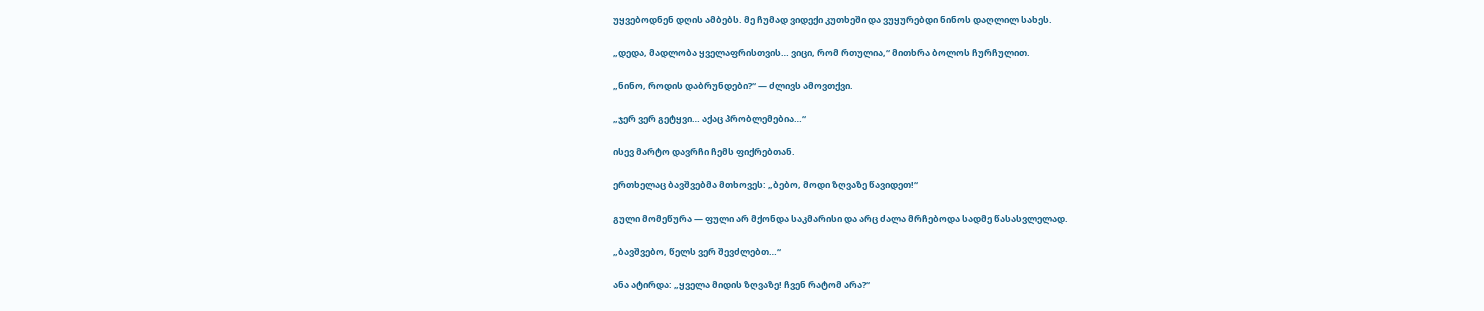უყვებოდნენ დღის ამბებს. მე ჩუმად ვიდექი კუთხეში და ვუყურებდი ნინოს დაღლილ სახეს.

„დედა, მადლობა ყველაფრისთვის… ვიცი, რომ რთულია,“ მითხრა ბოლოს ჩურჩულით.

„ნინო, როდის დაბრუნდები?“ — ძლივს ამოვთქვი.

„ჯერ ვერ გეტყვი… აქაც პრობლემებია…“

ისევ მარტო დავრჩი ჩემს ფიქრებთან.

ერთხელაც ბავშვებმა მთხოვეს: „ბებო, მოდი ზღვაზე წავიდეთ!“

გული მომეწურა — ფული არ მქონდა საკმარისი და არც ძალა მრჩებოდა სადმე წასასვლელად.

„ბავშვებო, წელს ვერ შევძლებთ…“

ანა ატირდა: „ყველა მიდის ზღვაზე! ჩვენ რატომ არა?“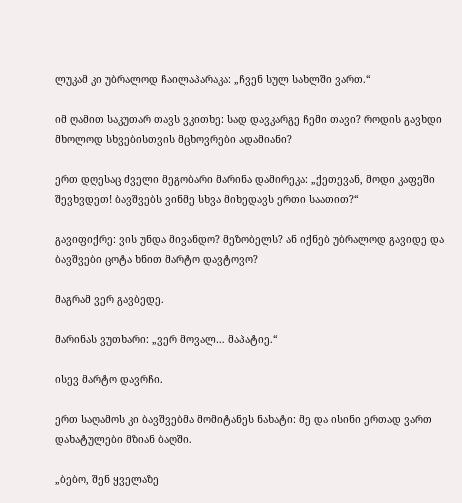ლუკამ კი უბრალოდ ჩაილაპარაკა: „ჩვენ სულ სახლში ვართ.“

იმ ღამით საკუთარ თავს ვკითხე: სად დავკარგე ჩემი თავი? როდის გავხდი მხოლოდ სხვებისთვის მცხოვრები ადამიანი?

ერთ დღესაც ძველი მეგობარი მარინა დამირეკა: „ქეთევან, მოდი კაფეში შევხვდეთ! ბავშვებს ვინმე სხვა მიხედავს ერთი საათით?“

გავიფიქრე: ვის უნდა მივანდო? მეზობელს? ან იქნებ უბრალოდ გავიდე და ბავშვები ცოტა ხნით მარტო დავტოვო?

მაგრამ ვერ გავბედე.

მარინას ვუთხარი: „ვერ მოვალ… მაპატიე.“

ისევ მარტო დავრჩი.

ერთ საღამოს კი ბავშვებმა მომიტანეს ნახატი: მე და ისინი ერთად ვართ დახატულები მზიან ბაღში.

„ბებო, შენ ყველაზე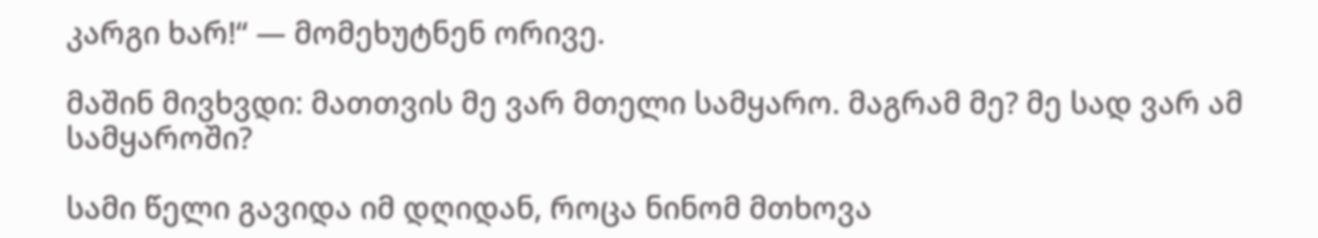კარგი ხარ!“ — მომეხუტნენ ორივე.

მაშინ მივხვდი: მათთვის მე ვარ მთელი სამყარო. მაგრამ მე? მე სად ვარ ამ სამყაროში?

სამი წელი გავიდა იმ დღიდან, როცა ნინომ მთხოვა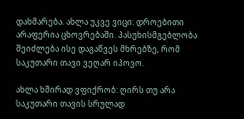დახმარება. ახლა უკვე ვიცი: დროებითი არაფერია ცხოვრებაში. პასუხისმგებლობა შეიძლება ისე დაგაწვეს მხრებზე, რომ საკუთარი თავი ვეღარ იპოვო.

ახლა ხშირად ვფიქრობ: ღირს თუ არა საკუთარი თავის სრულად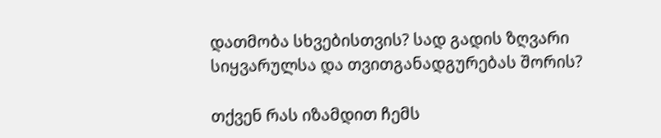დათმობა სხვებისთვის? სად გადის ზღვარი სიყვარულსა და თვითგანადგურებას შორის?

თქვენ რას იზამდით ჩემს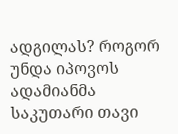ადგილას? როგორ უნდა იპოვოს ადამიანმა საკუთარი თავი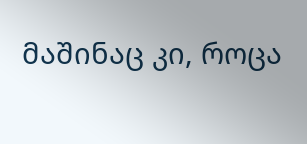მაშინაც კი, როცა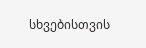სხვებისთვის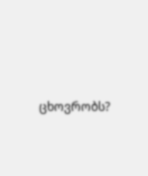ცხოვრობს?